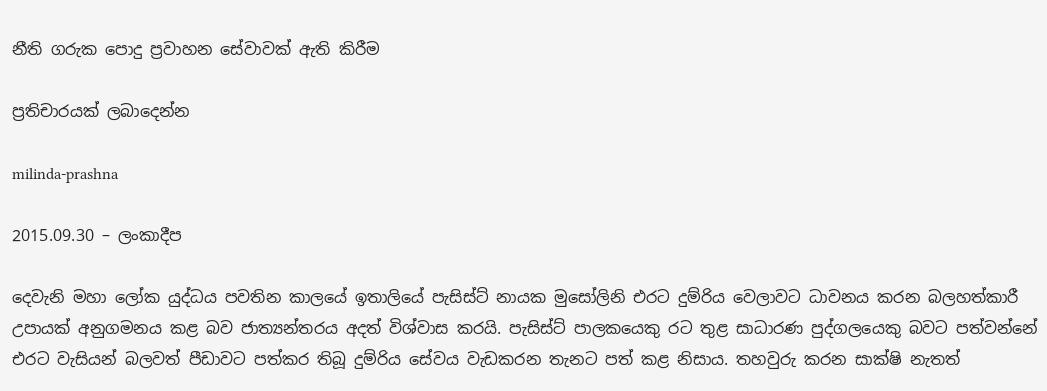නීති ගරුක පොදු ප්‍රවාහන සේවාවක් ඇති කිරීම

ප්‍රතිචාරයක් ලබාදෙන්න

milinda-prashna

2015.09.30 – ලංකාදීප

දෙවැනි මහා ලෝක යුද්ධය පවතින කාලයේ ඉතාලියේ පැසිස්ට් නායක මුසෝලිනි එරට දුම්රිය වෙලාවට ධාවනය කරන බලහත්කාරී උපායක් අනුගමනය කළ බව ජාත්‍යන්තරය අදත් විශ්වාස කරයි. පැසිස්ට් පාලකයෙකු රට තුළ සාධාරණ පුද්ගලයෙකු බවට පත්වන්නේ එරට වැසියන් බලවත් පීඩාවට පත්කර තිබූ දුම්රිය සේවය වැඩකරන තැනට පත් කළ නිසාය. තහවුරු කරන සාක්ෂි නැතත්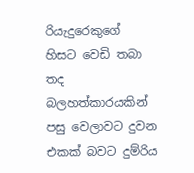රියැදුරෙකුගේ හිසට වෙඩි තබා තද බලහත්කාරයකින් පසු වෙලාවට දුවන එකක් බවට දුම්රිය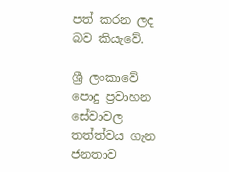පත් කරන ලද බව කියැවේ.

ශ්‍රී ලංකාවේ පොදු ප්‍රවාහන සේවාවල තත්ත්වය ගැන ජනතාව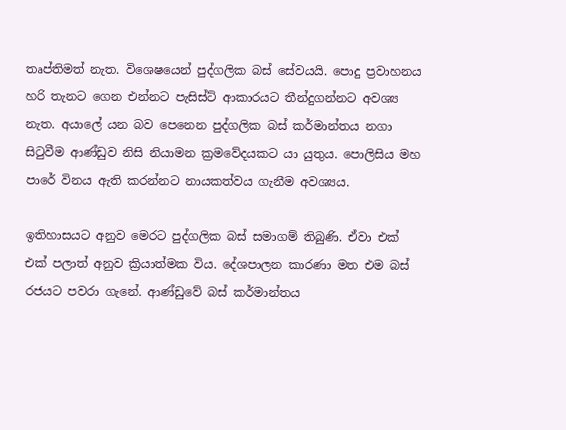තෘප්තිමත් නැත. විශෙෂයෙන් පුද්ගලික බස් සේවයයි. පොදු ප්‍රවාහනය හරි තැනට ගෙන එන්නට පැසිස්ට් ආකාරයට තීන්දුගන්නට අවශ්‍ය නැත. අයාලේ යන බව පෙනෙන පුද්ගලික බස් කර්මාන්තය නගා සිටුවීම ආණ්ඩුව නිසි නියාමන ක්‍රමවේදයකට යා යුතුය. පොලිසිය මහ පාරේ විනය ඇති කරන්නට නායකත්වය ගැනීම අවශ්‍යය.

ඉතිහාසයට අනුව මෙරට පුද්ගලික බස් සමාගම් තිබුණි. ඒවා එක් එක් පලාත් අනුව ක්‍රියාත්මක විය. දේශපාලන කාරණා මත එම බස් රජයට පවරා ගැනේ. ආණ්ඩුවේ බස් කර්මාන්තය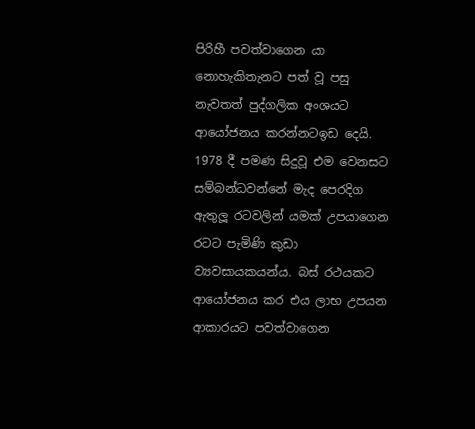පිරිහී පවත්වාගෙන යා නොහැකිතැනට පත් වූ පසු නැවතත් පුද්ගලික අංශයට ආයෝජනය කරන්නටඉඩ දෙයි. 1978 දී පමණ සිදුවූ එම වෙනසට සම්බන්ධවන්නේ මැද පෙරදිග ඇතුලූ රටවලින් යමක් උපයාගෙන රටට පැමිණි කුඩා ව්‍යවසායකයන්ය. බස් රථයකට ආයෝජනය කර එය ලාභ උපයන ආකාරයට පවත්වාගෙන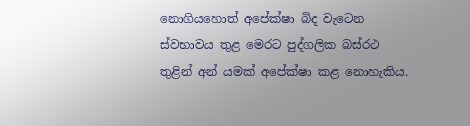නොගියහොත් අපේක්ෂා බිද වැටෙන ස්වභාවය තුළ මෙරට පුද්ගලික බස්රථ තුළින් අන් යමක් අපේක්ෂා කළ නොහැකිය.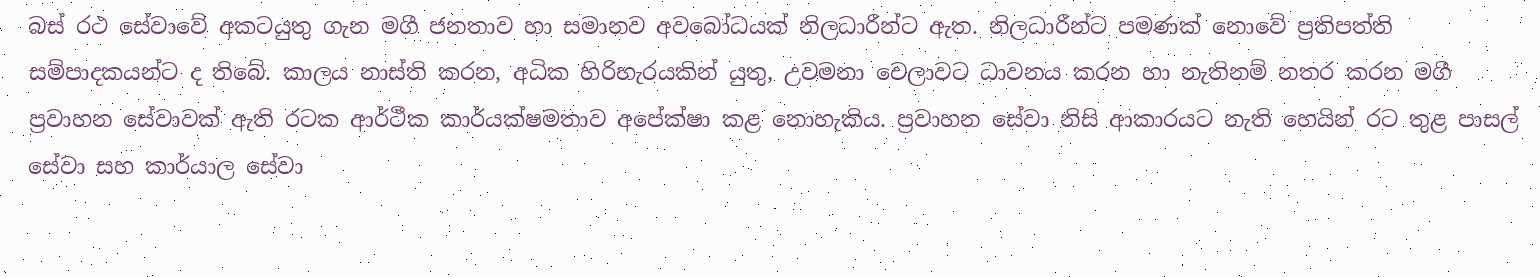බස් රථ සේවාවේ අකටයුතු ගැන මගී ජනතාව හා සමානව අවබෝධයක් නිලධාරීන්ට ඇත. නිලධාරීන්ට පමණක් නොවේ ප්‍රතිපත්ති සම්පාදකයන්ට ද තිබේ. කාලය නාස්ති කරන, අධික හිරිහැරයකින් යුතු, උවමනා වෙලාවට ධාවනය කරන හා නැතිනම් නතර කරන මගී ප්‍රවාහන සේවාවක් ඇති රටක ආර්ථීක කාර්යක්ෂමතාව අපේක්ෂා කළ නොහැකිය. ප්‍රවාහන සේවා නිසි ආකාරයට නැති හෙයින් රට තුළ පාසල් සේවා සහ කාර්යාල සේවා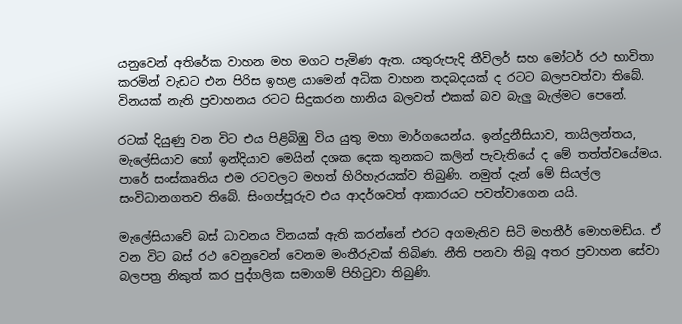යනුවෙන් අතිරේක වාහන මහ මගට පැමිණ ඇත. යතුරුපැදි තීවිලර් සහ මෝටර් රථ භාවිතා කරමින් වැඩට එන පිරිස ඉහළ යාමෙන් අධික වාහන තදබදයක් ද රටට බලපවත්වා තිබේ. විනයක් නැති ප්‍රවාහනය රටට සිදුකරන හානිය බලවත් එකක් බව බැලු බැල්මට පෙනේ.

රටක් දියුණු වන විට එය පිළිබිඹු විය යුතු මහා මාර්ගයෙන්ය. ඉන්දුනීසියාව, තායිලන්තය, මැලේසියාව හෝ ඉන්දියාව මෙයින් දශක දෙක තුනකට කලින් පැවැතියේ ද මේ තත්ත්වයේමය. පාරේ සංස්කෘතිය එම රටවලට මහත් හිරිහැරයක්ව තිබුණි. නමුත් දැන් මේ සියල්ල සංවිධානගතව තිබේ. සිංගප්පූරුව එය ආදර්ශවත් ආකාරයට පවත්වාගෙන යයි.

මැලේසියාවේ බස් ධාවනය විනයක් ඇති කරන්නේ එරට අගමැතිව සිටි මහතීර් මොහමඩ්ය. ඒ වන විට බස් රථ වෙනුවෙන් වෙනම මංතීරුවක් තිබිණ. නීති පනවා තිබූ අතර ප්‍රවාහන සේවා බලපත්‍ර නිකුත් කර පුද්ගලික සමාගම් පිහිටුවා තිබුණි.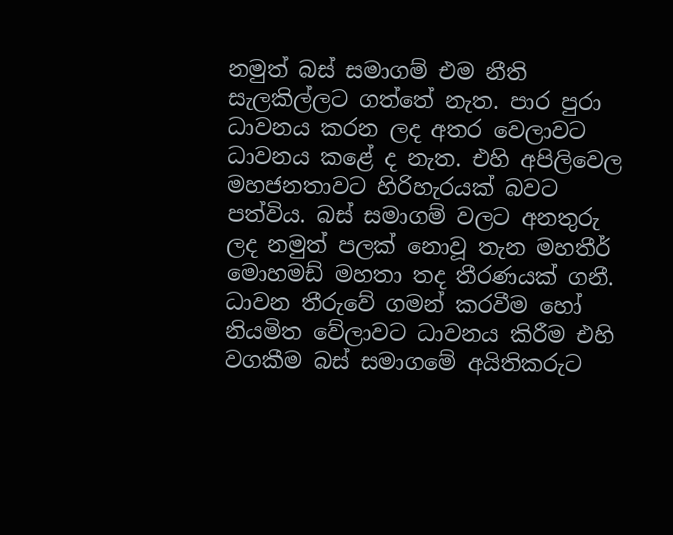නමුත් බස් සමාගම් එම නීති සැලකිල්ලට ගත්තේ නැත. පාර පුරා ධාවනය කරන ලද අතර වෙලාවට ධාවනය කළේ ද නැත. එහි අපිලිවෙල මහජනතාවට හිරිහැරයක් බවට පත්විය. බස් සමාගම් වලට අනතුරු ලද නමුත් පලක් නොවූ තැන මහතීර් මොහමඩ් මහතා තද තීරණයක් ගනී. ධාවන තීරුවේ ගමන් කරවීම හෝ නියමිත වේලාවට ධාවනය කිරීම එහි වගකීම බස් සමාගමේ අයිතිකරුට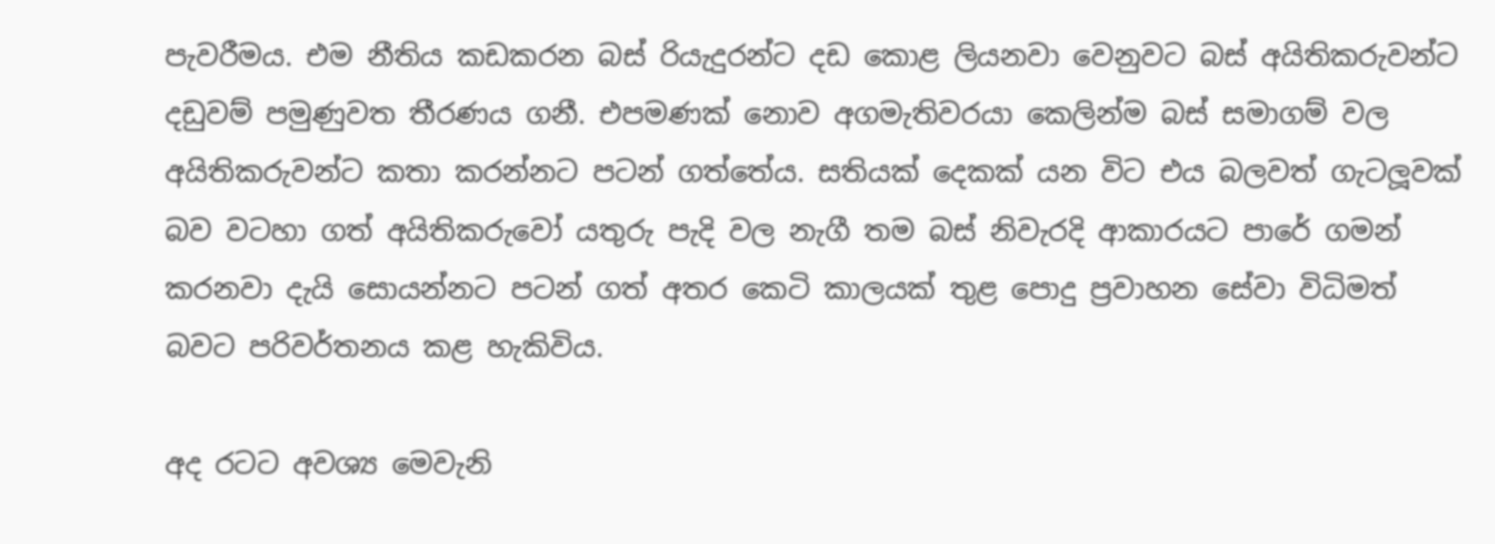පැවරීමය. එම නීතිය කඩකරන බස් රියැදුරන්ට දඩ කොළ ලියනවා වෙනුවට බස් අයිතිකරුවන්ට දඩුවම් පමුණුවත තීරණය ගනී. එපමණක් නොව අගමැතිවරයා කෙලින්ම බස් සමාගම් වල අයිතිකරුවන්ට කතා කරන්නට පටන් ගත්තේය. සතියක් දෙකක් යන විට එය බලවත් ගැටලූවක් බව වටහා ගත් අයිතිකරුවෝ යතුරු පැදි වල නැගී තම බස් නිවැරදි ආකාරයට පාරේ ගමන් කරනවා දැයි සොයන්නට පටන් ගත් අතර කෙටි කාලයක් තුළ පොදු ප්‍රවාහන සේවා විධිමත් බවට පරිවර්තනය කළ හැකිවිය.

අද රටට අවශ්‍ය මෙවැනි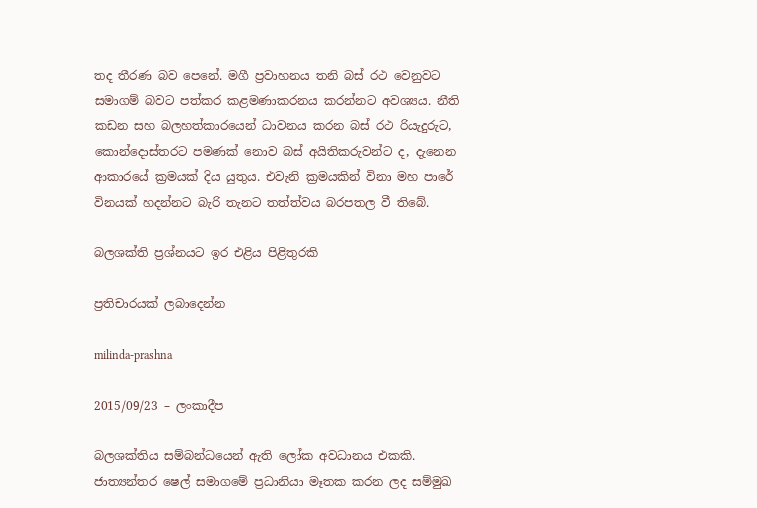තද තීරණ බව පෙනේ. මගී ප්‍රවාහනය තනි බස් රථ වෙනුවට සමාගම් බවට පත්කර කළමණාකරනය කරන්නට අවශ්‍යය. නීති කඩන සහ බලහත්කාරයෙන් ධාවනය කරන බස් රථ රියැදුරුට, කොන්දොස්තරට පමණක් නොව බස් අයිතිකරුවන්ට ද, දැනෙන ආකාරයේ ක්‍රමයක් දිය යුතුය. එවැනි ක්‍රමයකින් විනා මහ පාරේ විනයක් හදන්නට බැරි තැනට තත්ත්වය බරපතල වී තිබේ.

බලශක්ති ප්‍රශ්නයට ඉර එළිය පිළිතුරකි

ප්‍රතිචාරයක් ලබාදෙන්න

milinda-prashna

2015/09/23 – ලංකාදීප

බලශක්තිය සම්බන්ධයෙන් ඇති ලෝක අවධානය එකකි. ජාත්‍යන්තර ෂෙල් සමාගමේ ප්‍රධානියා මෑතක කරන ලද සම්මුඛ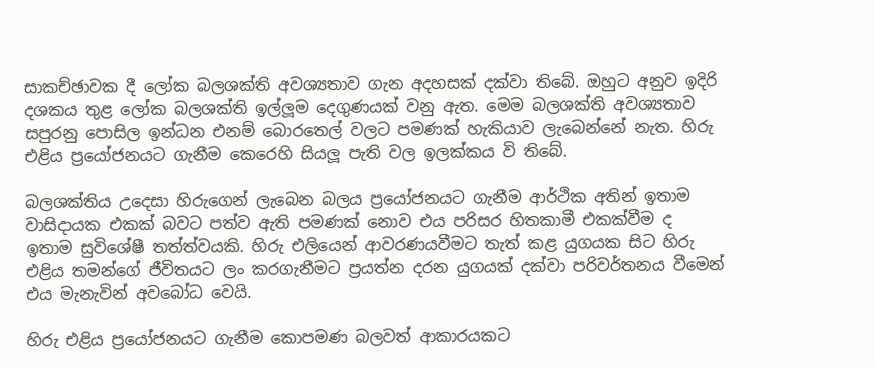සාකච්ඡාවක දී ලෝක බලශක්ති අවශ්‍යතාව ගැන අදහසක් දක්වා තිබේ. ඔහුට අනුව ඉදිරි දශකය තුළ ලෝක බලශක්ති ඉල්ලූම දෙගුණයක් වනු ඇත. මෙම බලශක්ති අවශ්‍යතාව සපුරනු පොසිල ඉන්ධන එනම් බොරතෙල් වලට පමණක් හැකියාව ලැබෙන්නේ නැත. හිරු එළිය ප්‍රයෝජනයට ගැනීම කෙරෙහි සියලූ පැති වල ඉලක්කය වි තිබේ.

බලශක්තිය උදෙසා හිරුගෙන් ලැබෙන බලය ප්‍රයෝජනයට ගැනීම ආර්ථික අතින් ඉතාම වාසිදායක එකක් බවට පත්ව ඇති පමණක් නොව එය පරිසර හිතකාමී එකක්වීම ද ඉතාම සුවිශේෂී තත්ත්වයකි. හිරු එලියෙන් ආවරණයවීමට තැත් කළ යුගයක සිට හිරු එළිය තමන්ගේ ජීවිතයට ලං කරගැනීමට ප්‍රයත්න දරන යුගයක් දක්වා පරිවර්තනය වීමෙන් එය මැනැවින් අවබෝධ වෙයි.

හිරු එළිය ප්‍රයෝජනයට ගැනීම කොපමණ බලවත් ආකාරයකට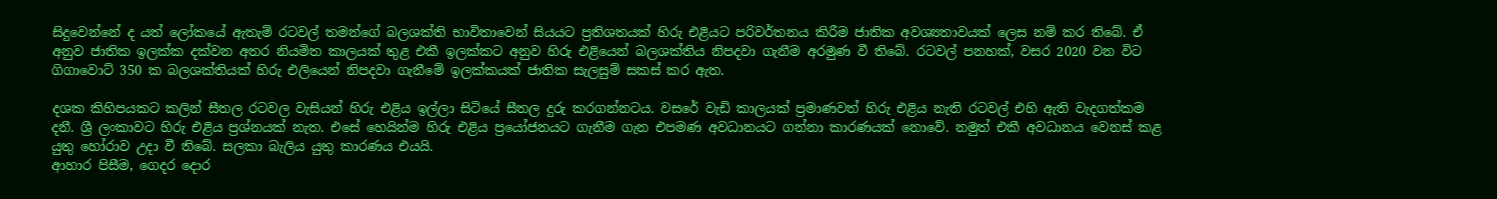සිදුවෙන්නේ ද යත් ලෝකයේ ඇතැම් රටවල් තමන්ගේ බලශක්ති භාවිතාවෙන් සියයට ප්‍රතිශතයක් හිරු එළියට පරිවර්තනය කිරීම ජාතික අවශ්‍යතාවයක් ලෙස නම් කර තිබේ. ඒ අනුව ජාතික ඉලක්ක දක්වන අතර නියමිත කාලයක් තුළ එකී ඉලක්කට අනුව හිරු එළියෙන් බලශක්තිය නිපදවා ගැනීම අරමුණ වී තිබේ. රටවල් පනහක්, වසර 2020 වන විට ගිගාවොට් 350 ක බලශක්තියක් හිරු එලියෙන් නිපදවා ගැනීමේ ඉලක්කයක් ජාතික සැලසුම් සකස් කර ඇත.

දශක කිහිපයකට කලින් සීතල රටවල වැසියන් හිරු එළිය ඉල්ලා සිටියේ සීතල දුරු කරගන්නටය. වසරේ වැඩි කාලයක් ප්‍රමාණවත් හිරු එළිය නැති රටවල් එහි ඇති වැදගත්කම දනී. ශ්‍රී ලංකාවට හිරු එළිය ප්‍රශ්නයක් නැත. එසේ හෙයින්ම හිරු එළිය ප්‍රයෝජනයට ගැනීම ගැන එපමණ අවධානයට ගන්නා කාරණයක් නොවේ. නමුත් එකී අවධානය වෙනස් කළ යුතු හෝරාව උදා වී තිබේ. සලකා බැලිය යුතු කාරණය එයයි.
ආහාර පිසීම, ගෙදර දොර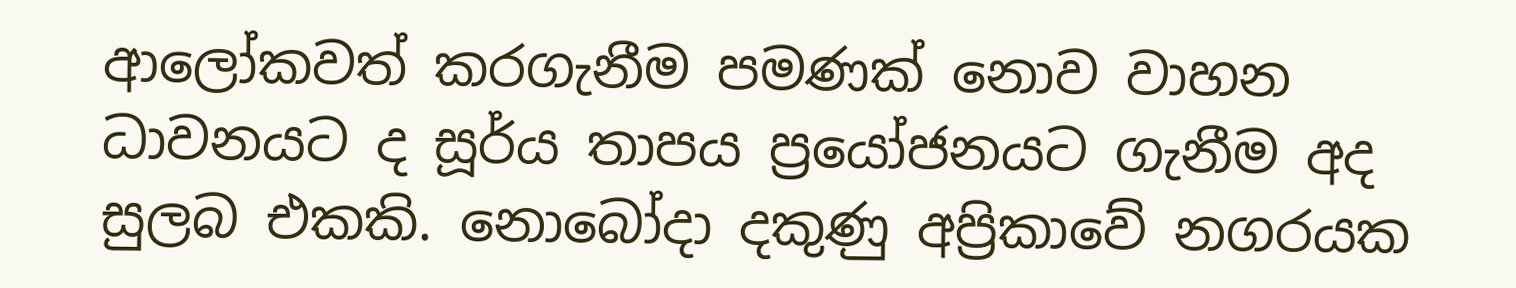ආලෝකවත් කරගැනීම පමණක් නොව වාහන ධාවනයට ද සූර්ය තාපය ප්‍රයෝජනයට ගැනීම අද සුලබ එකකි. නොබෝදා දකුණු අප්‍රිකාවේ නගරයක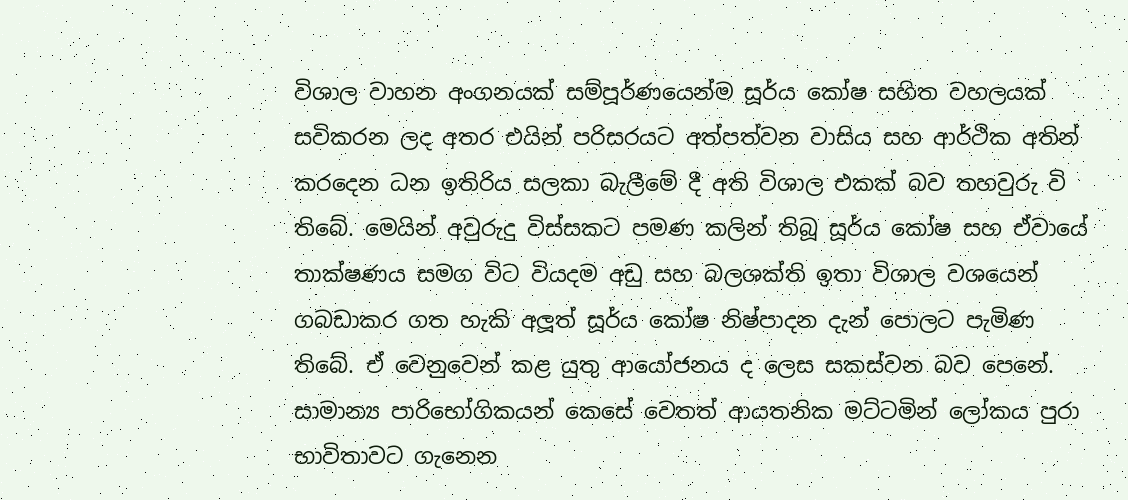විශාල වාහන අංගනයක් සම්පූර්ණයෙන්ම සූර්ය කෝෂ සහිත වහලයක් සවිකරන ලද අතර එයින් පරිසරයට අත්පත්වන වාසිය සහ ආර්ථික අතින් කරදෙන ධන ඉතිරිය සලකා බැලීමේ දී අති විශාල එකක් බව තහවුරු වි තිබේ. මෙයින් අවුරුදු විස්සකට පමණ කලින් තිබූ සූර්ය කෝෂ සහ ඒවායේ තාක්ෂණය සමග විට වියදම අඩු සහ බලශක්ති ඉතා විශාල වශයෙන් ගබඩාකර ගත හැකි අලූත් සූර්ය කෝෂ නිෂ්පාදන දැන් පොලට පැමිණ තිබේ. ඒ වෙනුවෙන් කළ යුතු ආයෝජනය ද ලෙස සකස්වන බව පෙනේ. සාමාන්‍ය පාරිභෝගිකයන් කෙසේ වෙතත් ආයතනික මට්ටමින් ලෝකය පුරා භාවිතාවට ගැනෙන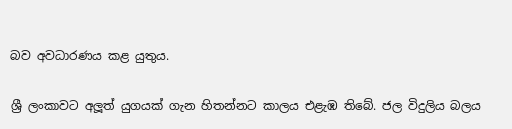බව අවධාරණය කළ යුතුය.

ශ්‍රී ලංකාවට අලූත් යුගයක් ගැන හිතන්නට කාලය එළැඹ තිබේ. ජල විදුලිය බලය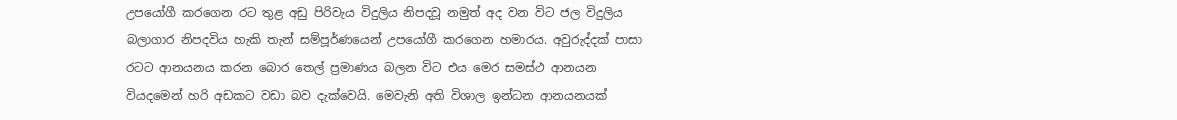උපයෝගී කරගෙන රට තුළ අඩු පිරිවැය විදුලිය නිපදවූ නමුත් අද වන විට ජල විදුලිය බලාගාර නිපදවිය හැකි තැන් සම්පූර්ණයෙන් උපයෝගී කරගෙන හමාරය. අවුරුද්දක් පාසා රටට ආනයනය කරන බොර තෙල් ප්‍රමාණය බලන විට එය මෙර සමස්ථ ආනයන වියදමෙන් හරි අඩකට වඩා බව දැක්වෙයි. මෙවැනි අති විශාල ඉන්ධන ආනයනයක්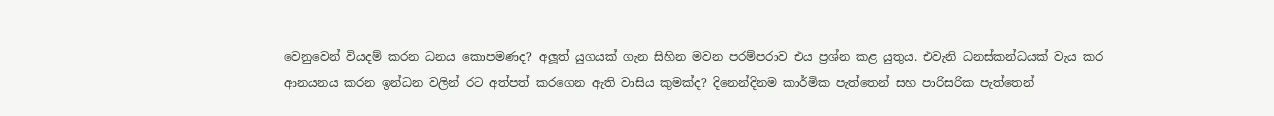වෙනුවෙන් වියදම් කරන ධනය කොපමණද? අලූත් යුගයක් ගැන සිහින මවන පරම්පරාව එය ප්‍රශ්න කළ යුතුය. එවැනි ධනස්කන්ධයක් වැය කර ආනයනය කරන ඉන්ධන වලින් රට අත්පත් කරගෙන ඇති වාසිය කුමක්ද? දිනෙන්දිනම කාර්මික පැත්තෙන් සහ පාරිසරික පැත්තෙන්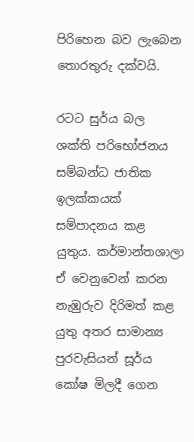පිරිහෙන බව ලැබෙන තොරතුරු දක්වයි.

රටට සුර්ය බල ශක්ති පරිභෝජනය සම්බන්ධ ජාතික ඉලක්කයක් සම්පාදනය කළ යුතුය. කර්මාන්තශාලා ඒ වෙනුවෙන් කරන නැඹුරුව දිරිමත් කළ යුතු අතර සාමාන්‍ය පුරවැසියන් සූර්ය කෝෂ මිලදී ගෙන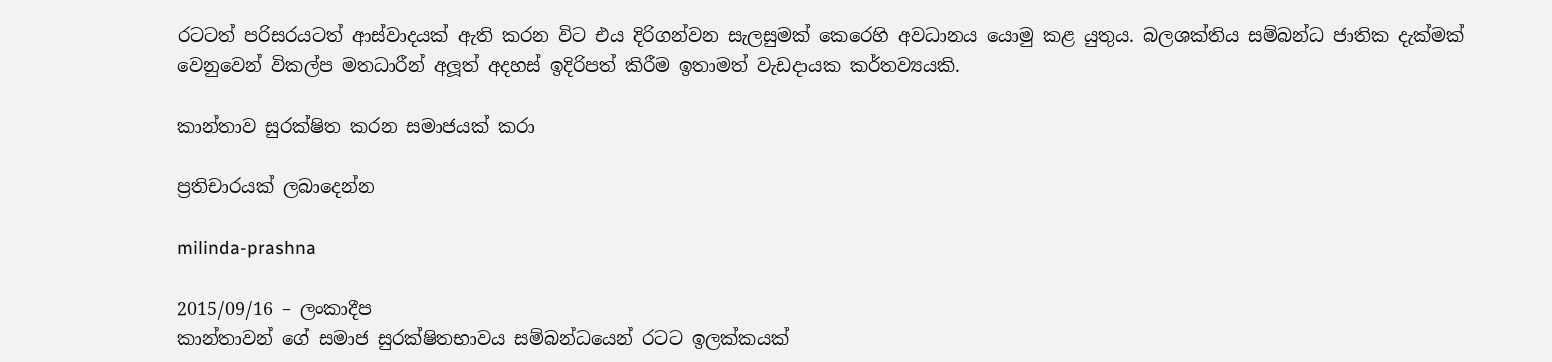රටටත් පරිසරයටත් ආස්වාදයක් ඇති කරන විට එය දිරිගන්වන සැලසුමක් කෙරෙහි අවධානය යොමු කළ යුතුය. බලශක්තිය සම්බන්ධ ජාතික දැක්මක් වෙනුවෙන් විකල්ප මතධාරීන් අලූත් අදහස් ඉදිරිපත් කිරීම ඉතාමත් වැඩදායක කර්තව්‍යයකි.

කාන්තාව සුරක්ෂිත කරන සමාජයක් කරා

ප්‍රතිචාරයක් ලබාදෙන්න

milinda-prashna

2015/09/16 – ලංකාදීප
කාන්තාවන් ගේ සමාජ සුරක්ෂිතභාවය සම්බන්ධයෙන් රටට ඉලක්කයක්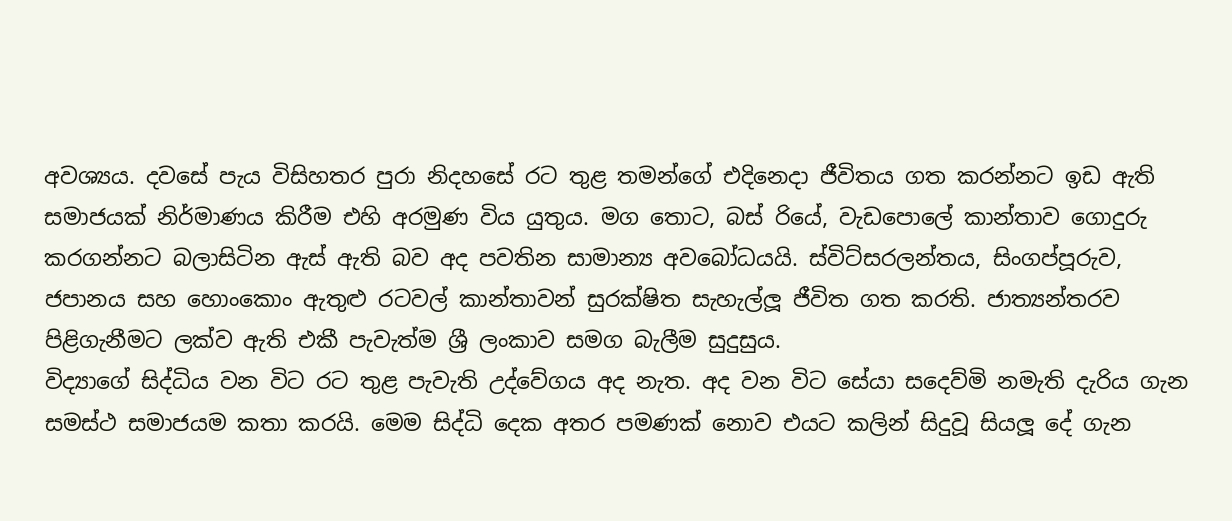අවශ්‍යය. දවසේ පැය විසිහතර පුරා නිදහසේ රට තුළ තමන්ගේ එදිනෙදා ජීවිතය ගත කරන්නට ඉඩ ඇති සමාජයක් නිර්මාණය කිරීම එහි අරමුණ විය යුතුය. මග තොට, බස් රියේ, වැඩපොලේ කාන්තාව ගොදුරු කරගන්නට බලාසිටින ඇස් ඇති බව අද පවතින සාමාන්‍ය අවබෝධයයි. ස්විට්සරලන්තය, සිංගප්පූරුව, ජපානය සහ හොංකොං ඇතුළු රටවල් කාන්තාවන් සුරක්ෂිත සැහැල්ලූ ජීවිත ගත කරති. ජාත්‍යන්තරව පිළිගැනීමට ලක්ව ඇති එකී පැවැත්ම ශ්‍රී ලංකාව සමග බැලීම සුදුසුය.
විද්‍යාගේ සිද්ධිය වන විට රට තුළ පැවැති උද්වේගය අද නැත. අද වන විට සේයා සදෙව්මි නමැති දැරිය ගැන සමස්ථ සමාජයම කතා කරයි. මෙම සිද්ධි දෙක අතර පමණක් නොව එයට කලින් සිදුවූ සියලූ දේ ගැන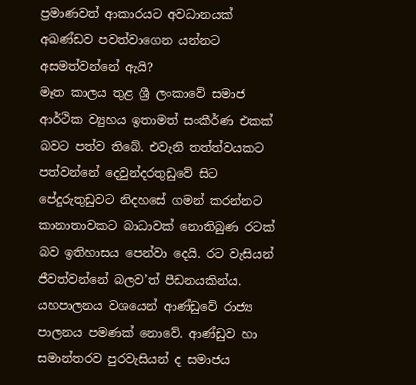ප්‍රමාණවත් ආකාරයට අවධානයක් අඛණ්ඩව පවත්වාගෙන යන්නට අසමත්වන්නේ ඇයි?
මෑත කාලය තුළ ශ්‍රී ලංකාවේ සමාජ ආර්ථික ව්‍යුහය ඉතාමත් සංකීර්ණ එකක් බවට පත්ව තිබේ. එවැනි තත්ත්වයකට පත්වන්නේ දෙවුන්දරතුඩුවේ සිට පේදුරුතුඩුවට නිදහසේ ගමන් කරන්නට කානාතාවකට බාධාවක් නොතිබුණ රටක් බව ඉතිහාසය පෙන්වා දෙයි. රට වැසියන් ජීවත්වන්නේ බලව’ත් පීඩනයකින්ය. යහපාලනය වශයෙන් ආණ්ඩුවේ රාජ්‍ය පාලනය පමණක් නොවේ. ආණ්ඩුව හා සමාන්තරව පුරවැසියන් ද සමාජය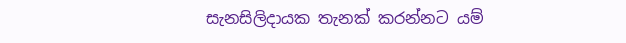සැනසිලිදායක තැනක් කරන්නට යම්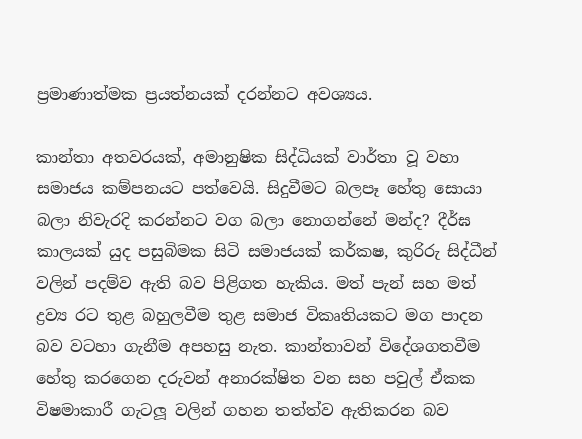ප්‍රමාණාත්මක ප්‍රයත්නයක් දරන්නට අවශ්‍යය.

කාන්තා අතවරයක්, අමානුෂික සිද්ධියක් වාර්තා වූ වහා සමාජය කම්පනයට පත්වෙයි. සිදුවීමට බලපෑ හේතු සොයා බලා නිවැරදි කරන්නට වග බලා නොගන්නේ මන්ද? දීර්ඝ කාලයක් යුද පසුබිමක සිටි සමාජයක් කර්කෂ, කුරිරු සිද්ධීන් වලින් පදම්ව ඇති බව පිළිගත හැකිය. මත් පැන් සහ මත් ද්‍රව්‍ය රට තුළ බහුලවීම තුළ සමාජ විකෘතියකට මග පාදන බව වටහා ගැනීම අපහසු නැත. කාන්තාවන් විදේශගතවීම හේතු කරගෙන දරුවන් අනාරක්ෂිත වන සහ පවුල් ඒකක විෂමාකාරී ගැටලූ වලින් ගහන තත්ත්ව ඇතිකරන බව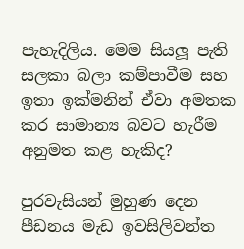පැහැදිලිය. මෙම සියලූ පැති සලකා බලා කම්පාවීම සහ ඉතා ඉක්මනින් ඒවා අමතක කර සාමාන්‍ය බවට හැරීම අනුමත කළ හැකිද?

පුරවැසියන් මුහුණ දෙන පීඩනය මැඩ ඉවසිලිවන්ත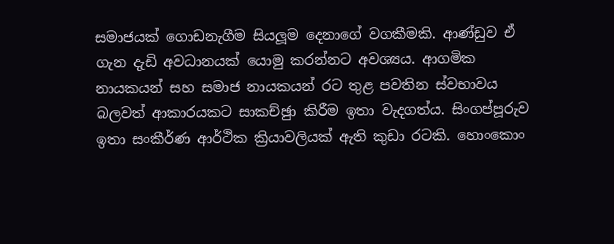සමාජයක් ගොඩනැගීම සියලූම දෙනාගේ වගකීමකි. ආණ්ඩුව ඒ ගැන දැඩි අවධානයක් යොමු කරන්නට අවශ්‍යය. ආගමික නායකයන් සහ සමාජ නායකයන් රට තුළ පවතින ස්වභාවය බලවත් ආකාරයකට සාකච්ඡුා කිරීම ඉතා වැදගත්ය. සිංගප්පූරුව ඉතා සංකීර්ණ ආර්ථික ක්‍රියාවලියක් ඇති කුඩා රටකි. හොංකොං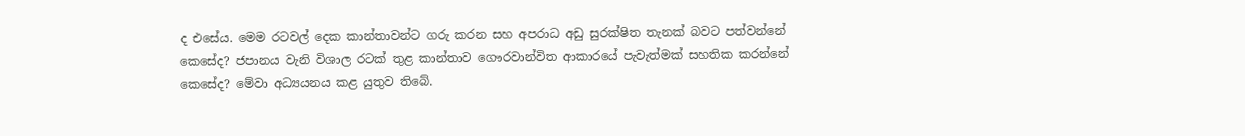ද එසේය. මෙම රටවල් දෙක කාන්තාවන්ට ගරු කරන සහ අපරාධ අඩු සුරක්ෂිත තැනක් බවට පත්වන්නේ කෙසේද? ජපානය වැනි විශාල රටක් තුළ කාන්තාව ගෞරවාන්විත ආකාරයේ පැවැත්මක් සහතික කරන්නේ කෙසේද? මේවා අධ්‍යයනය කළ යුතුව තිබේ.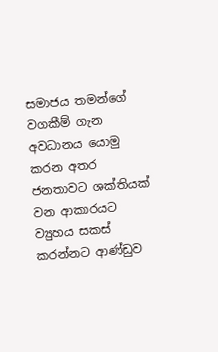සමාජය තමන්ගේ වගකීම් ගැන අවධානය යොමු කරන අතර ජනතාවට ශක්තියක් වන ආකාරයට ව්‍යුහය සකස් කරන්නට ආණ්ඩුව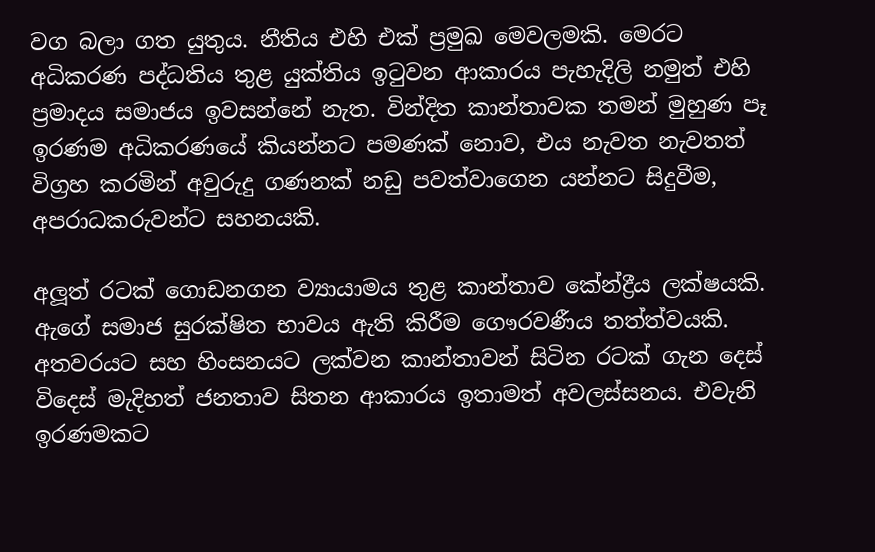වග බලා ගත යුතුය. නීතිය එහි එක් ප්‍රමුඛ මෙවලමකි. මෙරට අධිකරණ පද්ධතිය තුළ යුක්තිය ඉටුවන ආකාරය පැහැදිලි නමුත් එහි ප්‍රමාදය සමාජය ඉවසන්නේ නැත. වින්දිත කාන්තාවක තමන් මුහුණ පෑ ඉරණම අධිකරණයේ කියන්නට පමණක් නොව, එය නැවත නැවතත් විග්‍රහ කරමින් අවුරුදු ගණනක් නඩු පවත්වාගෙන යන්නට සිදුවීම, අපරාධකරුවන්ට සහනයකි.

අලූත් රටක් ගොඩනගන ව්‍යායාමය තුළ කාන්තාව කේන්ද්‍රීය ලක්ෂයකි. ඇගේ සමාජ සුරක්ෂිත භාවය ඇති කිරීම ගෞරවණීය තත්ත්වයකි. අතවරයට සහ හිංසනයට ලක්වන කාන්තාවන් සිටින රටක් ගැන දෙස් විදෙස් මැදිහත් ජනතාව සිතන ආකාරය ඉතාමත් අවලස්සනය. එවැනි ඉරණමකට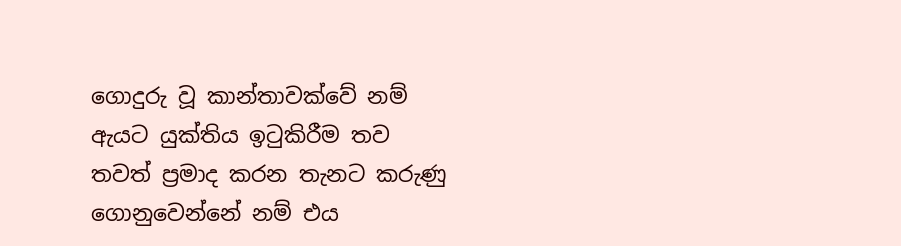ගොදුරු වූ කාන්තාවක්වේ නම් ඇයට යුක්තිය ඉටුකිරීම තව තවත් ප්‍රමාද කරන තැනට කරුණු ගොනුවෙන්නේ නම් එය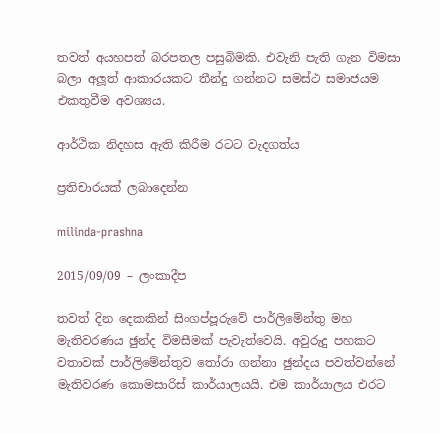තවත් අයහපත් බරපතල පසුබිමකි. එවැනි පැති ගැන විමසා බලා අලූත් ආකාරයකට තීන්දු ගන්නට සමස්ථ සමාජයම එකතුවීම අවශ්‍යය.

ආර්ථික නිදහස ඇති කිරීම රටට වැදගත්ය

ප්‍රතිචාරයක් ලබාදෙන්න

milinda-prashna

2015/09/09 – ලංකාදීප

තවත් දින දෙකකින් සිංගප්පූරුවේ පාර්ලිමේන්තු මහ මැතිවරණය ඡුන්ද විමසීමක් පැවැත්වෙයි. අවුරුදු පහකට වතාවක් පාර්ලිමේන්තුව තෝරා ගන්නා ඡුන්දය පවත්වන්නේ මැතිවරණ කොමසාරිස් කාර්යාලයයි. එම කාර්යාලය එරට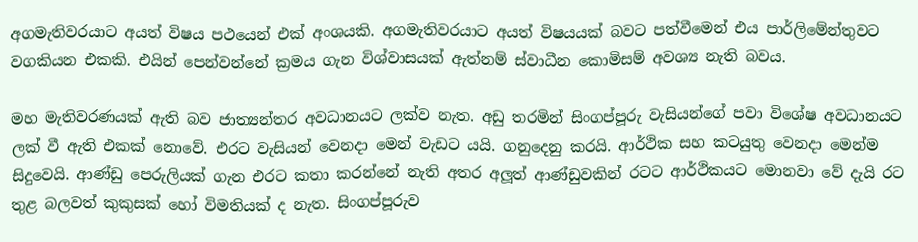අගමැතිවරයාට අයත් විෂය පථයෙන් එක් අංශයකි. අගමැතිවරයාට අයත් විෂයයක් බවට පත්වීමෙන් එය පාර්ලිමේන්තුවට වගකියන එකකි. එයින් පෙන්වන්නේ ක්‍රමය ගැන විශ්වාසයක් ඇත්නම් ස්වාධීන කොමිසම් අවශ්‍ය නැති බවය.

මහ මැතිවරණයක් ඇති බව ජාත්‍යන්තර අවධානයට ලක්ව නැත. අඩු තරමින් සිංගප්පූරු වැසියන්ගේ පවා විශේෂ අවධානයට ලක් වී ඇති එකක් නොවේ. එරට වැසියන් වෙනදා මෙන් වැඩට යයි. ගනුදෙනු කරයි. ආර්ථික සහ කටයුතු වෙනදා මෙන්ම සිදුවෙයි. ආණ්ඩු පෙරුලියක් ගැන එරට කතා කරන්නේ නැති අතර අලූත් ආණ්ඩුවකින් රටට ආර්ථිකයට මොනවා වේ දැයි රට තුළ බලවත් කුකුසක් හෝ විමතියක් ද නැත. සිංගප්පූරුව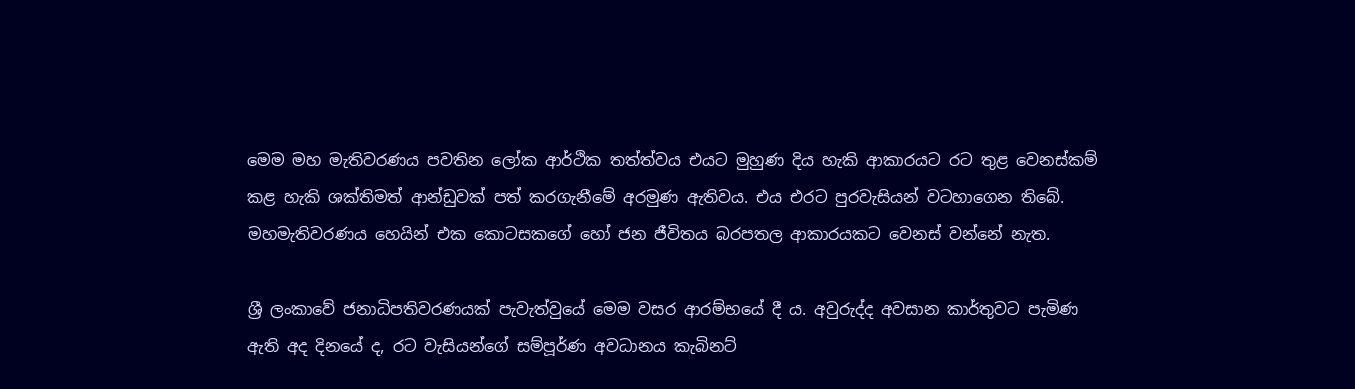මෙම මහ මැතිවරණය පවතින ලෝක ආර්ථික තත්ත්වය එයට මුහුණ දිය හැකි ආකාරයට රට තුළ වෙනස්කම් කළ හැකි ශක්තිමත් ආන්ඩුවක් පත් කරගැනීමේ අරමුණ ඇතිවය. එය එරට පුරවැසියන් වටහාගෙන තිබේ. මහමැතිවරණය හෙයින් එක කොටසකගේ හෝ ජන ජීවිතය බරපතල ආකාරයකට වෙනස් වන්නේ නැත.

ශ්‍රී ලංකාවේ ජනාධිපතිවරණයක් පැවැත්වුයේ මෙම වසර ආරම්භයේ දී ය. අවුරුද්ද අවසාන කාර්තුවට පැමිණ ඇති අද දිනයේ ද, රට වැසියන්ගේ සම්පූර්ණ අවධානය කැබිනට්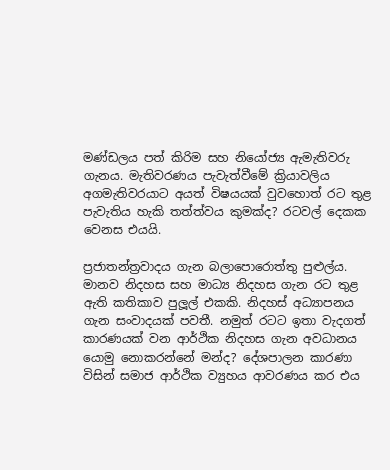මණ්ඩලය පත් කිරිම සහ නියෝජ්‍ය ඇමැතිවරු ගැනය. මැතිවරණය පැවැත්වීමේ ක්‍රියාවලිය අගමැතිවරයාට අයත් විෂයයක් වුවහොත් රට තුළ පැවැතිය හැකි තත්ත්වය කුමක්ද? රටවල් දෙකක වෙනස එයයි.

ප්‍රජාතන්ත්‍රවාදය ගැන බලාපොරොත්තු පුළුල්ය. මානව නිදහස සහ මාධ්‍ය නිදහස ගැන රට තුළ ඇති කතිකාව පුලූල් එකකි. නිදහස් අධ්‍යාපනය ගැන සංවාදයක් පවතී. නමුත් රටට ඉතා වැදගත් කාරණයක් වන ආර්ථික නිදහස ගැන අවධානය යොමු නොකරන්නේ මන්ද? දේශපාලන කාරණා විසින් සමාජ ආර්ථික ව්‍යුහය ආවරණය කර එය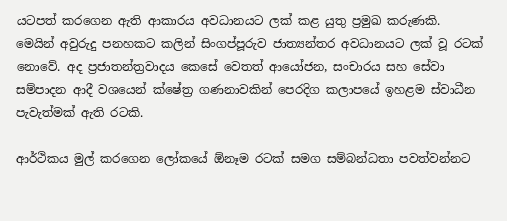යටපත් කරගෙන ඇති ආකාරය අවධානයට ලක් කළ යුතු ප්‍රමුඛ කරුණකි.
මෙයින් අවුරුදු පනහකට කලින් සිංගප්පූරුව ජාත්‍යන්තර අවධානයට ලක් වූ රටක් නොවේ. අද ප්‍රජාතන්ත්‍රවාදය කෙසේ වෙතත් ආයෝජන, සංචාරය සහ සේවා සම්පාදන ආදී වශයෙන් ක්ෂේත්‍ර ගණනාවකින් පෙරදිග කලාපයේ ඉහළම ස්වාධීන පැවැත්මක් ඇති රටකි.

ආර්ථිකය මුල් කරගෙන ලෝකයේ ඕනෑම රටක් සමග සම්බන්ධතා පවත්වන්නට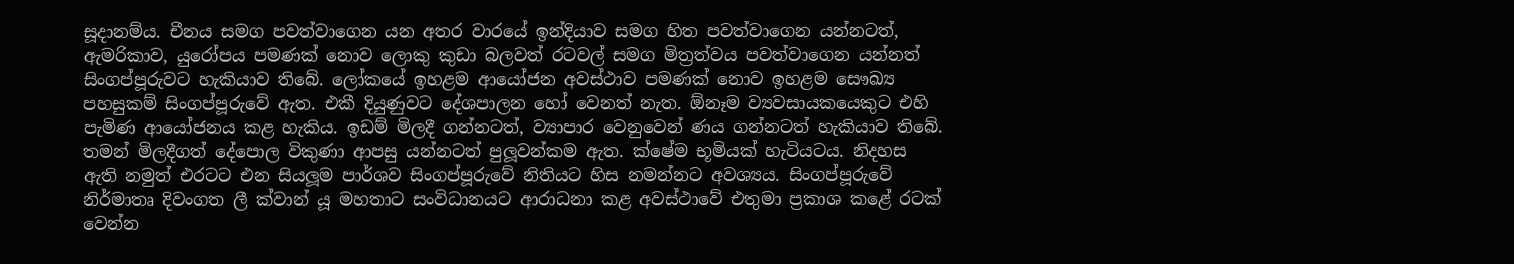සූදානම්ය. චීනය සමග පවත්වාගෙන යන අතර වාරයේ ඉන්දියාව සමග හිත පවත්වාගෙන යන්නටත්, ඇමරිකාව, යුරෝපය පමණක් නොව ලොකු කුඩා බලවත් රටවල් සමග මිත්‍රත්වය පවත්වාගෙන යන්නත් සිංගප්පූරුවට හැකියාව තිබේ. ලෝකයේ ඉහළම ආයෝජන අවස්ථාව පමණක් නොව ඉහළම සෞඛ්‍ය පහසුකම් සිංගප්පූරුවේ ඇත. එකී දියුණුවට දේශපාලන හෝ වෙනත් නැත. ඕනෑම ව්‍යවසායකයෙකුට එහි පැමිණ ආයෝජනය කළ හැකිය. ඉඩම් මිලදී ගන්නටත්, ව්‍යාපාර වෙනුවෙන් ණය ගන්නටත් හැකියාව තිබේ. තමන් මිලදීගත් දේපොල විකුණා ආපසු යන්නටත් පුලූවන්කම ඇත. ක්ෂේම භූමියක් හැටියටය. නිදහස ඇති නමුත් එරටට එන සියලූම පාර්ශව සිංගප්පූරුවේ නිතියට හිස නමන්නට අවශ්‍යය. සිංගප්පූරුවේ නිර්මාතෘ දිවංගත ලී ක්වාන් යූ මහතාට සංවිධානයට ආරාධනා කළ අවස්ථාවේ එතුමා ප්‍රකාශ කළේ රටක් වෙන්න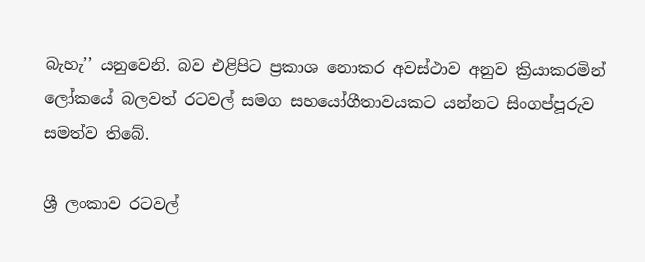බැහැ’’ යනුවෙනි. බව එළිපිට ප්‍රකාශ නොකර අවස්ථාව අනුව ක්‍රියාකරමින් ලෝකයේ බලවත් රටවල් සමග සහයෝගීතාවයකට යන්නට සිංගප්පූරුව සමත්ව තිබේ.

ශ්‍රී ලංකාව රටවල්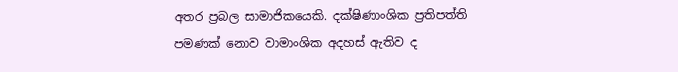අතර ප්‍රබල සාමාජිකයෙකි. දක්ෂිණාංශික ප්‍රතිපත්ති පමණක් නොව වාමාංශික අදහස් ඇතිව ද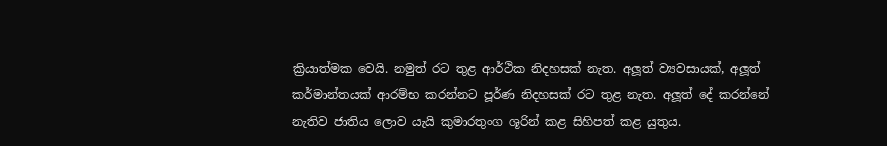ක්‍රියාත්මක වෙයි. නමුත් රට තුළ ආර්ථික නිදහසක් නැත. අලූත් ව්‍යවසායක්, අලූත් කර්මාන්තයක් ආරම්භ කරන්නට පූර්ණ නිදහසක් රට තුළ නැත. අලූත් දේ කරන්නේ නැතිව ජාතිය ලොව යැයි කුමාරතුංග ශූරින් කළ සිහිපත් කළ යුතුය.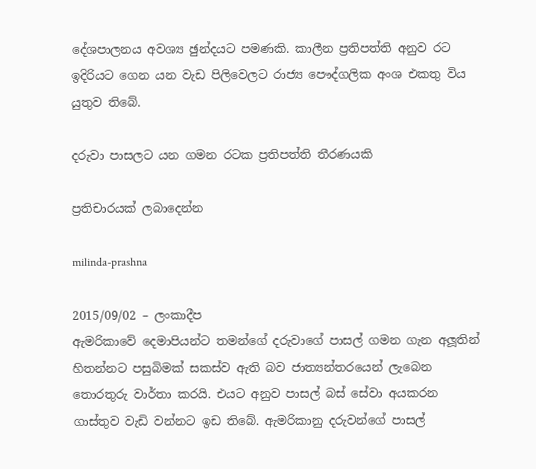දේශපාලනය අවශ්‍ය ඡුන්දයට පමණකි. කාලීන ප්‍රතිපත්ති අනුව රට ඉදිරියට ගෙන යන වැඩ පිලිවෙලට රාජ්‍ය පෞද්ගලික අංශ එකතු විය යුතුව තිබේ.

දරුවා පාසලට යන ගමන රටක ප්‍රතිපත්ති තීරණයකි

ප්‍රතිචාරයක් ලබාදෙන්න

milinda-prashna

2015/09/02 – ලංකාදීප
ඇමරිකාවේ දෙමාපියන්ට තමන්ගේ දරුවාගේ පාසල් ගමන ගැන අලූතින් හිතන්නට පසුබිමක් සකස්ව ඇති බව ජාත්‍යන්තරයෙන් ලැබෙන තොරතුරු වාර්තා කරයි. එයට අනුව පාසල් බස් සේවා අයකරන ගාස්තුව වැඩි වන්නට ඉඩ තිබේ. ඇමරිකානු දරුවන්ගේ පාසල්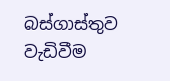බස්ගාස්තුව වැඩිවීම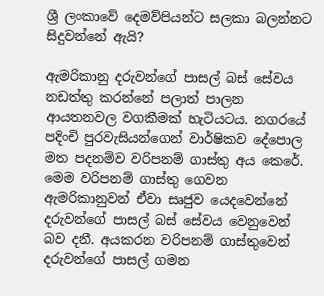ශ්‍රී ලංකාවේ දෙමව්පියන්ට සලකා බලන්නට සිදුවන්නේ ඇයි?

ඇමරිකානු දරුවන්ගේ පාසල් බස් සේවය නඩත්තු කරන්නේ පලාත් පාලන ආයතනවල වගකීමක් හැටියටය. නගරයේ පදිංචි පුරවැසියන්ගෙන් වාර්ෂිකව දේපොල මත පදනම්ව වරිපනම් ගාස්තු අය කෙරේ. මෙම වරිපනම් ගාස්තු ගෙවන ඇමරිකානුවන් ඒවා සෘජුව යෙදවෙන්නේ දරුවන්ගේ පාසල් බස් සේවය වෙනුවෙන් බව දනී. අයකරන වරිපනම් ගාස්තුවෙන් දරුවන්ගේ පාසල් ගමන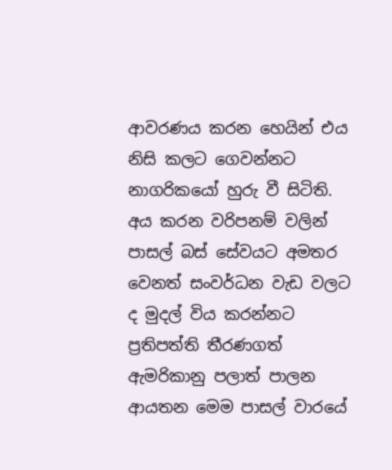ආවරණය කරන හෙයින් එය නිසි කලට ගෙවන්නට නාගරිකයෝ හුරු වී සිටිති. අය කරන වරිපනම් වලින් පාසල් බස් සේවයට අමතර වෙනත් සංවර්ධන වැඩ වලට ද මුදල් විය කරන්නට ප්‍රතිපත්ති තීරණගත් ඇමරිකානු පලාත් පාලන ආයතන මෙම පාසල් වාරයේ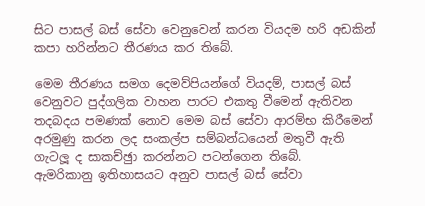සිට පාසල් බස් සේවා වෙනුවෙන් කරන වියදම හරි අඩකින් කපා හරින්නට තීරණය කර තිබේ.

මෙම තීරණය සමග දෙමව්පියන්ගේ වියදම්, පාසල් බස් වෙනුවට පුද්ගලික වාහන පාරට එකතු වීමෙන් ඇතිවන තදබදය පමණක් නොව මෙම බස් සේවා ආරම්භ කිරීමෙන් අරමුණු කරන ලද සංකල්ප සම්බන්ධයෙන් මතුවී ඇති ගැටලූ ද සාකච්ඡුා කරන්නට පටන්ගෙන තිබේ.
ඇමරිකානු ඉතිහාසයට අනුව පාසල් බස් සේවා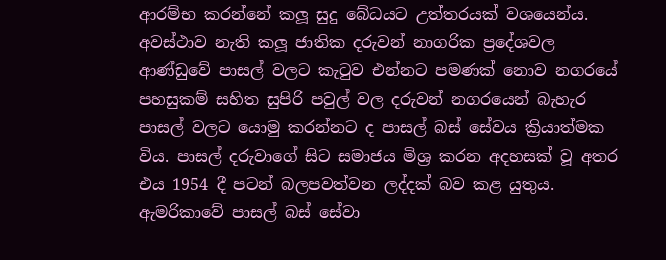ආරම්භ කරන්නේ කලූ සුදු බේධයට උත්තරයක් වශයෙන්ය. අවස්ථාව නැති කලූ ජාතික දරුවන් නාගරික ප්‍රදේශවල ආණ්ඩුවේ පාසල් වලට කැටුව එන්නට පමණක් නොව නගරයේ පහසුකම් සහිත සුපිරි පවුල් වල දරුවන් නගරයෙන් බැහැර පාසල් වලට යොමු කරන්නට ද පාසල් බස් සේවය ක්‍රියාත්මක විය. පාසල් දරුවාගේ සිට සමාජය මිශ්‍ර කරන අදහසක් වූ අතර එය 1954 දී පටන් බලපවත්වන ලද්දක් බව කළ යුතුය. ඇමරිකාවේ පාසල් බස් සේවා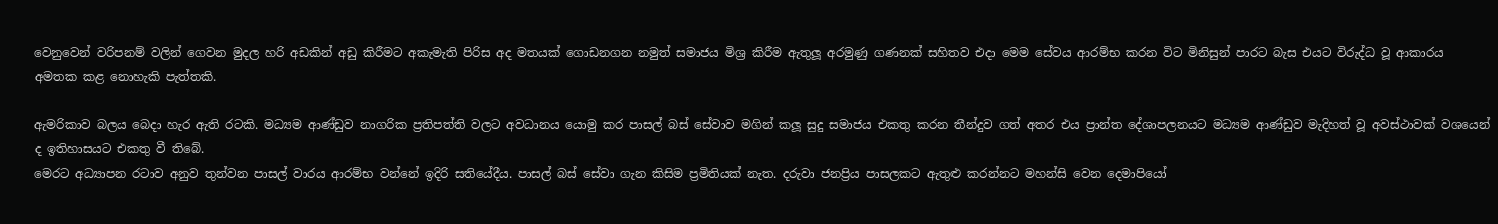වෙනුවෙන් වරිපනම් වලින් ගෙවන මුදල හරි අඩකින් අඩු කිරීමට අකැමැති පිරිස අද මතයක් ගොඩනගන නමුත් සමාජය මිශ්‍ර කිරීම ඇතුලූ අරමුණු ගණනක් සහිතව එදා මෙම සේවය ආරම්භ කරන විට මිනිසුන් පාරට බැස එයට විරුද්ධ වූ ආකාරය අමතක කළ නොහැකි පැත්තකි.

ඇමරිකාව බලය බෙදා හැර ඇති රටකි. මධ්‍යම ආණ්ඩුව නාගරික ප්‍රතිපත්ති වලට අවධානය යොමු කර පාසල් බස් සේවාව මගින් කලූ සුදු සමාජය එකතු කරන තීන්දුව ගත් අතර එය ප්‍රාන්ත දේශාපලනයට මධ්‍යම ආණ්ඩුව මැදිහත් වූ අවස්ථාවක් වශයෙන් ද ඉතිහාසයට එකතු වී තිබේ.
මෙරට අධ්‍යාපන රටාව අනුව තුන්වන පාසල් වාරය ආරම්භ වන්නේ ඉදිරි සතියේදීය. පාසල් බස් සේවා ගැන කිසිම ප්‍රමිතියක් නැත. දරුවා ජනප්‍රිය පාසලකට ඇතුළු කරන්නට මහන්සි වෙන දෙමාපියෝ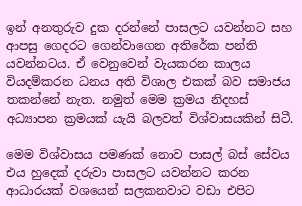ඉන් අනතුරුව දුක දරන්නේ පාසලට යවන්නට සහ ආපසු ගෙදරට ගෙන්වාගෙන අතිරේක පන්ති යවන්නටය. ඒ වෙනුවෙන් වැයකරන කාලය වියදම්කරන ධනය අති විශාල එකක් බව සමාජය තකන්නේ නැත. නමුත් මෙම ක්‍රමය නිදහස් අධ්‍යාපන ක්‍රමයක් යැයි බලවත් විශ්වාසයකින් සිටී.

මෙම විශ්වාසය පමණක් නොව පාසල් බස් සේවය එය හුදෙක් දරුවා පාසලට යවන්නට කරන ආධාරයක් වශයෙන් සලකනවාට වඩා එපිට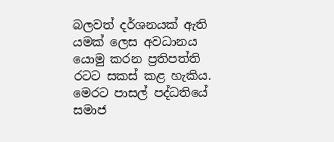බලවත් දර්ශනයක් ඇති යමක් ලෙස අවධානය යොමු කරන ප්‍රතිපත්ති රටට සකස් කළ හැකිය.
මෙරට පාසල් පද්ධතියේ සමාජ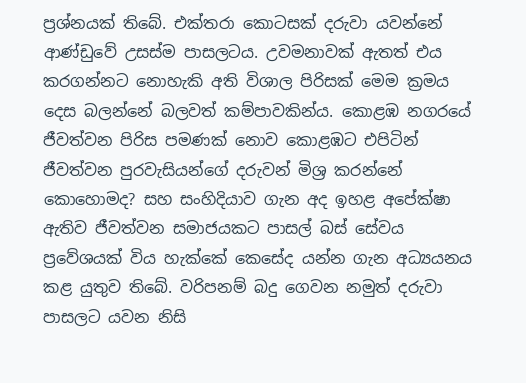ප්‍රශ්නයක් තිබේ. එක්තරා කොටසක් දරුවා යවන්නේ ආණ්ඩුවේ උසස්ම පාසලටය. උවමනාවක් ඇතත් එය කරගන්නට නොහැකි අති විශාල පිරිසක් මෙම ක්‍රමය දෙස බලන්නේ බලවත් කම්පාවකින්ය. කොළඹ නගරයේ ජීවත්වන පිරිස පමණක් නොව කොළඹට එපිටින් ජීවත්වන පුරවැසියන්ගේ දරුවන් මිශ්‍ර කරන්නේ කොහොමද? සහ සංහිදියාව ගැන අද ඉහළ අපේක්ෂා ඇතිව ජීවත්වන සමාජයකට පාසල් බස් සේවය ප්‍රවේශයක් විය හැක්කේ කෙසේද යන්න ගැන අධ්‍යයනය කළ යුතුව තිබේ. වරිපනම් බදු ගෙවන නමුත් දරුවා පාසලට යවන නිසි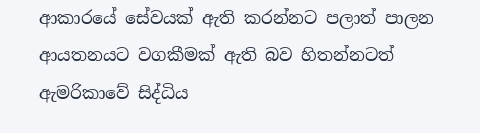ආකාරයේ සේවයක් ඇති කරන්නට පලාත් පාලන ආයතනයට වගකීමක් ඇති බව හිතන්නටත් ඇමරිකාවේ සිද්ධිය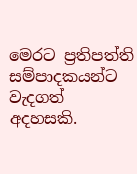මෙරට ප්‍රතිපත්ති සම්පාදකයන්ට වැදගත් අදහසකි.